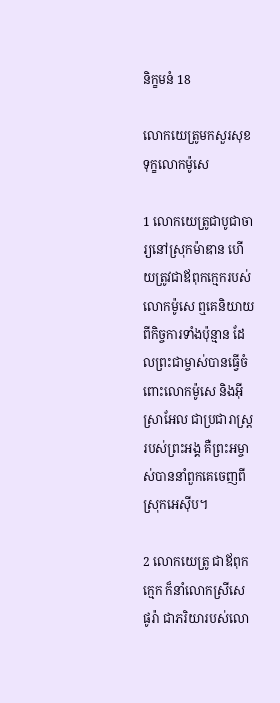និក្ខមនំ 18

លោកយេត្រូមកសួរសុខទុក្ខលោកម៉ូសេ

1 លោកយេត្រូជាបូជា‌ចារ្យនៅស្រុកម៉ាឌាន ហើយត្រូវជាឪពុកក្មេករបស់លោកម៉ូសេ ឮគេនិយាយពីកិច្ចការទាំងប៉ុន្មាន ដែលព្រះ‌ជាម្ចាស់បានធ្វើចំពោះលោកម៉ូសេ និងអ៊ីស្រា‌អែល ជាប្រជា‌រាស្ដ្ររបស់ព្រះ‌អង្គ គឺព្រះ‌អម្ចាស់បាននាំពួកគេចេញពីស្រុកអេស៊ីប។

2 លោកយេត្រូ ជាឪពុកក្មេក ក៏នាំលោកស្រីសេផូ‌រ៉ា ជាភរិយារបស់លោ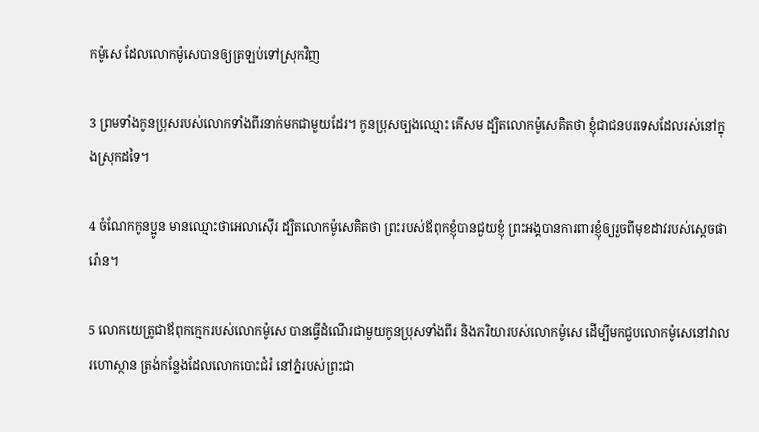កម៉ូសេ ដែលលោកម៉ូសេបានឲ្យត្រឡប់ទៅស្រុកវិញ

3 ព្រមទាំងកូនប្រុសរបស់លោកទាំងពីរនាក់មកជាមួយដែរ។ កូនប្រុសច្បងឈ្មោះ គើ‌សម ដ្បិតលោកម៉ូសេគិតថា ខ្ញុំជាជនបរទេសដែលរស់នៅក្នុងស្រុកដទៃ។

4 ចំណែកកូនប្អូន មានឈ្មោះថាអេលា‌ស៊ើរ ដ្បិតលោកម៉ូសេគិតថា ព្រះរបស់ឪពុកខ្ញុំបានជួយខ្ញុំ ព្រះ‌អង្គបានការពារខ្ញុំឲ្យរួចពីមុខដាវរបស់ស្ដេចផារ៉ោន។

5 លោកយេត្រូជាឪពុកក្មេករបស់លោកម៉ូសេ បានធ្វើដំណើរជាមួយកូនប្រុសទាំងពីរ និងភរិយារបស់លោកម៉ូសេ ដើម្បីមកជួបលោកម៉ូសេនៅវាលរហោ‌ស្ថាន ត្រង់កន្លែងដែលលោកបោះជំរំ នៅភ្នំរបស់ព្រះ‌ជា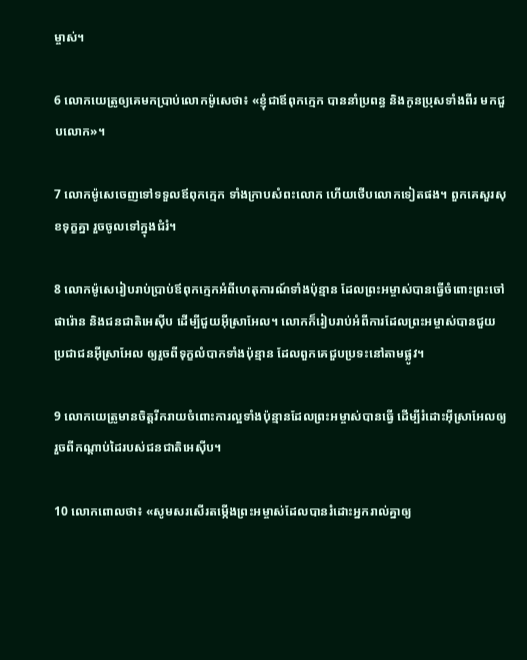ម្ចាស់។

6 លោកយេត្រូឲ្យគេមកប្រាប់លោកម៉ូសេថា៖ «ខ្ញុំជាឪពុកក្មេក បាននាំប្រពន្ធ និងកូនប្រុសទាំងពីរ មកជួបលោក»។

7 លោកម៉ូសេចេញទៅទទួលឪពុកក្មេក ទាំងក្រាបសំពះលោក ហើយថើបលោកទៀតផង។ ពួកគេសួរសុខទុក្ខគ្នា រួចចូលទៅក្នុងជំរំ។

8 លោកម៉ូសេរៀបរាប់ប្រាប់ឪពុកក្មេកអំពីហេតុ‌ការណ៍ទាំងប៉ុន្មាន ដែលព្រះ‌អម្ចាស់បានធ្វើចំពោះព្រះចៅផារ៉ោន និងជន‌ជាតិអេស៊ីប ដើម្បីជួយអ៊ីស្រា‌អែល។ លោកក៏រៀបរាប់អំពីការដែលព្រះ‌អម្ចាស់បានជួយប្រជា‌ជនអ៊ីស្រា‌អែល ឲ្យរួចពីទុក្ខលំបាកទាំងប៉ុន្មាន ដែលពួកគេជួបប្រទះនៅតាមផ្លូវ។

9 លោកយេត្រូមានចិត្តរីក‌រាយចំពោះការល្អទាំងប៉ុន្មានដែលព្រះ‌អម្ចាស់បានធ្វើ ដើម្បីរំដោះអ៊ីស្រា‌អែលឲ្យរួចពីកណ្ដាប់ដៃរបស់ជន‌ជាតិអេស៊ីប។

10 លោកពោលថា៖ «សូមសរសើរតម្កើងព្រះ‌អម្ចាស់ដែលបានរំដោះអ្នករាល់គ្នាឲ្យ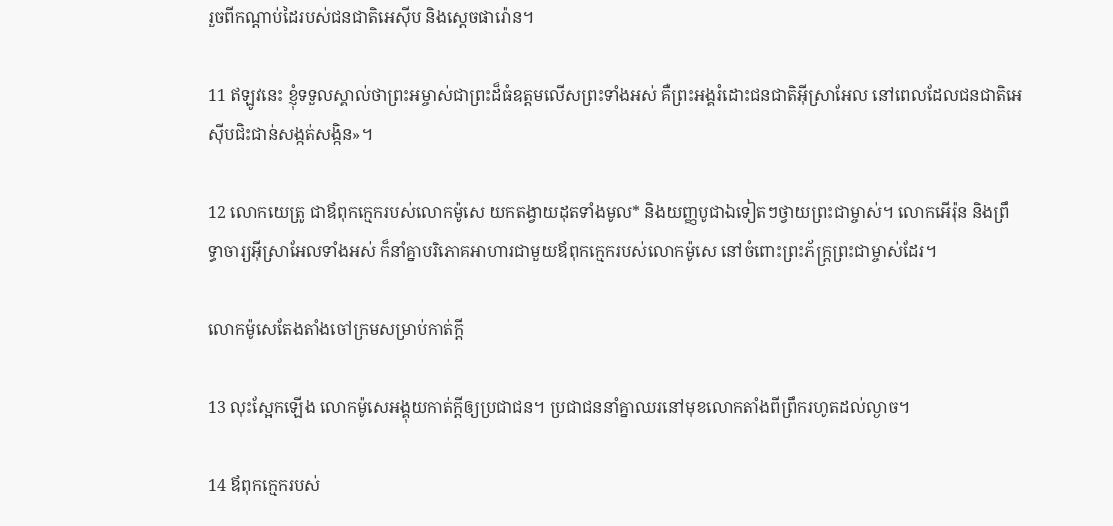រួចពីកណ្ដាប់ដៃរបស់ជន‌ជាតិអេស៊ីប និងស្ដេចផារ៉ោន។

11 ឥឡូវនេះ ខ្ញុំទទួលស្គាល់ថាព្រះ‌អម្ចាស់ជាព្រះដ៏ធំឧត្ដមលើសព្រះទាំងអស់ គឺព្រះ‌អង្គរំដោះជន‌ជាតិអ៊ីស្រា‌អែល នៅពេលដែលជន‌ជាតិអេស៊ីបជិះ‌ជាន់សង្កត់‌សង្កិន»។

12 លោកយេត្រូ ជាឪពុកក្មេករបស់លោកម៉ូសេ យកតង្វាយដុតទាំងមូល* និងយញ្ញ‌បូជាឯទៀតៗថ្វាយព្រះ‌ជាម្ចាស់។ លោកអើរ៉ុន និងព្រឹទ្ធា‌ចារ្យអ៊ីស្រា‌អែលទាំងអស់ ក៏នាំគ្នាបរិភោគអាហារជាមួយឪពុកក្មេករបស់លោកម៉ូសេ នៅចំពោះព្រះ‌ភ័ក្ត្រព្រះ‌ជាម្ចាស់ដែរ។

លោកម៉ូសេតែង‌តាំងចៅ‌ក្រមសម្រាប់កាត់ក្ដី

13 លុះស្អែកឡើង លោកម៉ូសេអង្គុយកាត់ក្ដីឲ្យប្រជា‌ជន។ ប្រជា‌ជននាំគ្នាឈរនៅមុខលោកតាំងពីព្រឹករហូតដល់ល្ងាច។

14 ឪពុកក្មេករបស់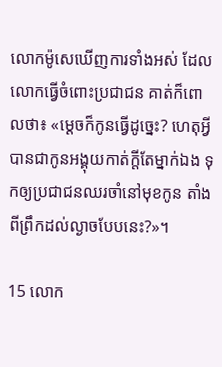លោកម៉ូសេឃើញការទាំងអស់ ដែលលោកធ្វើចំពោះប្រជា‌ជន គាត់ក៏ពោលថា៖ «ម្ដេចក៏កូនធ្វើដូច្នេះ? ហេតុអ្វីបានជាកូនអង្គុយកាត់ក្ដីតែម្នាក់ឯង ទុកឲ្យប្រជា‌ជនឈរចាំនៅមុខកូន តាំងពីព្រឹកដល់ល្ងាចបែបនេះ?»។

15 លោក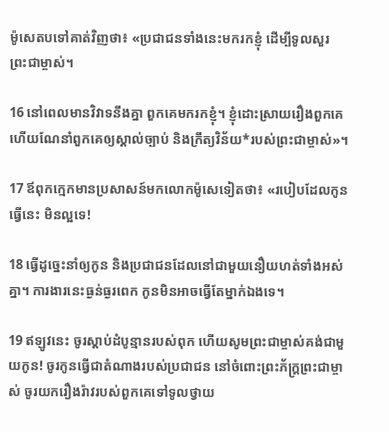ម៉ូសេតបទៅគាត់វិញថា៖ «ប្រជា‌ជនទាំងនេះមករកខ្ញុំ ដើម្បីទូលសួរព្រះ‌ជាម្ចាស់។

16 នៅពេលមានវិវាទនឹងគ្នា ពួកគេមករកខ្ញុំ។ ខ្ញុំដោះស្រាយរឿងពួកគេ ហើយណែ‌នាំពួកគេឲ្យស្គាល់ច្បាប់ និងក្រឹត្យ‌វិន័យ*របស់ព្រះ‌ជាម្ចាស់»។

17 ឪពុកក្មេកមានប្រសាសន៍មកលោកម៉ូសេទៀតថា៖ «របៀបដែលកូនធ្វើនេះ មិនល្អទេ!

18 ធ្វើដូច្នេះនាំឲ្យកូន និងប្រជា‌ជនដែលនៅជាមួយនឿយ‌ហត់ទាំងអស់គ្នា។ ការ‌ងារនេះធ្ងន់‌ធ្ងរពេក កូនមិនអាចធ្វើតែម្នាក់ឯងទេ។

19 ឥឡូវនេះ ចូរស្ដាប់ដំបូន្មានរបស់ពុក ហើយសូមព្រះ‌ជាម្ចាស់គង់ជាមួយកូន! ចូរកូនធ្វើជាតំណាងរបស់ប្រជា‌ជន នៅចំពោះព្រះ‌ភ័ក្ត្រព្រះ‌ជាម្ចាស់ ចូរយករឿង‌រ៉ាវរបស់ពួកគេទៅទូលថ្វាយ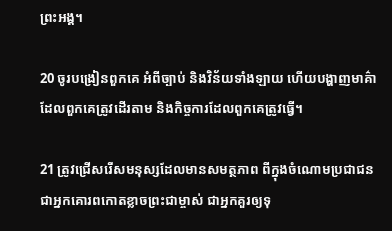ព្រះ‌អង្គ។

20 ចូរបង្រៀនពួកគេ អំពីច្បាប់ និងវិន័យទាំង‌ឡាយ ហើយបង្ហាញមាគ៌ាដែលពួកគេត្រូវដើរតាម និងកិច្ចការដែលពួកគេត្រូវធ្វើ។

21 ត្រូវជ្រើស‌រើសមនុស្សដែលមានសមត្ថ‌ភាព ពីក្នុងចំណោមប្រជា‌ជន ជាអ្នកគោរពកោតខ្លាចព្រះ‌ជាម្ចាស់ ជាអ្នកគួរឲ្យទុ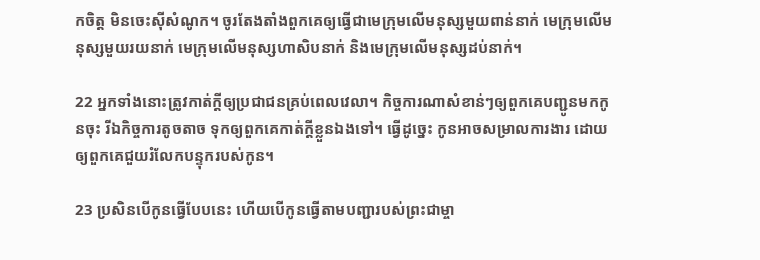កចិត្ត មិនចេះស៊ីសំណូក។ ចូរតែង‌តាំងពួកគេឲ្យធ្វើជាមេក្រុមលើមនុស្សមួយពាន់នាក់ មេក្រុមលើមនុស្សមួយរយនាក់ មេក្រុមលើមនុស្សហា‌សិបនាក់ និងមេក្រុមលើមនុស្សដប់នាក់។

22 អ្នកទាំងនោះត្រូវកាត់ក្ដីឲ្យប្រជា‌ជនគ្រប់ពេលវេលា។ កិច្ចការណាសំខាន់ៗឲ្យពួកគេបញ្ជូនមកកូនចុះ រីឯកិច្ចការតូច‌តាច ទុកឲ្យពួកគេកាត់ក្ដីខ្លួនឯងទៅ។ ធ្វើដូច្នេះ កូនអាចសម្រាលការ‌ងារ ដោយឲ្យពួកគេជួយរំលែកបន្ទុករបស់កូន។

23 ប្រសិនបើកូនធ្វើបែបនេះ ហើយបើកូនធ្វើតាមបញ្ជារបស់ព្រះ‌ជាម្ចា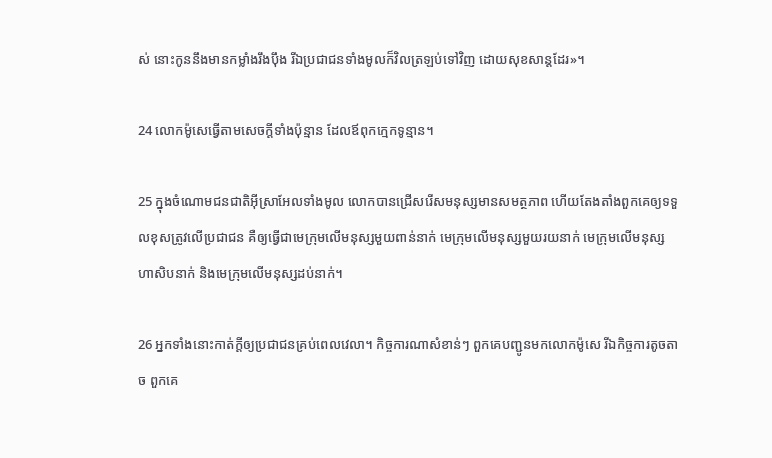ស់ នោះកូននឹងមានកម្លាំងរឹង‌ប៉ឹង រីឯប្រជា‌ជនទាំងមូលក៏វិលត្រឡប់ទៅវិញ ដោយសុខ‌សាន្តដែរ»។

24 លោកម៉ូសេធ្វើតាមសេចក្ដីទាំងប៉ុន្មាន ដែលឪពុកក្មេកទូន្មាន។

25 ក្នុងចំណោមជន‌ជាតិអ៊ីស្រា‌អែលទាំងមូល លោកបានជ្រើស‌រើសមនុស្សមានសមត្ថ‌ភាព ហើយតែង‌តាំងពួកគេឲ្យទទួលខុសត្រូវលើប្រជា‌ជន គឺឲ្យធ្វើជាមេក្រុមលើមនុស្សមួយពាន់នាក់ មេក្រុមលើមនុស្សមួយរយនាក់ មេក្រុមលើមនុស្សហា‌សិបនាក់ និងមេក្រុមលើមនុស្សដប់នាក់។

26 អ្នកទាំងនោះកាត់ក្ដីឲ្យប្រជា‌ជនគ្រប់ពេលវេលា។ កិច្ចការណាសំខាន់ៗ ពួកគេបញ្ជូនមកលោកម៉ូសេ រីឯកិច្ចការតូច‌តាច ពួកគេ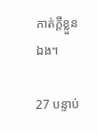កាត់ក្ដីខ្លួនឯង។

27 បន្ទាប់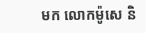មក លោកម៉ូសេ និ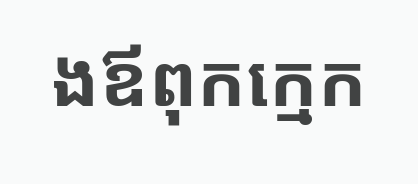ងឪពុកក្មេក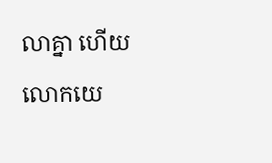លាគ្នា ហើយលោកយេ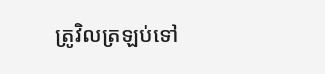ត្រូវិលត្រឡប់ទៅ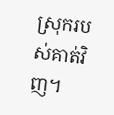ស្រុករបស់គាត់វិញ។